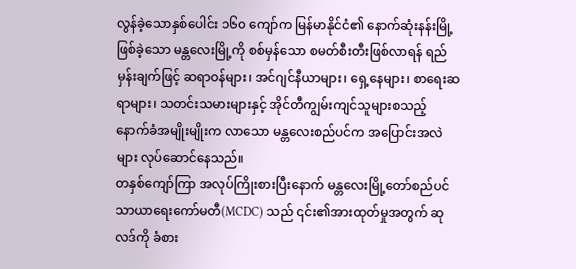လွန်ခဲ့သောနှစ်ပေါင်း ၁၆၀ ကျော်က မြန်မာနိုင်ငံ၏ နောက်ဆုံးနန်းမြို့ဖြစ်ခဲ့သော မန္တလေးမြို့ကို စစ်မှန်သော စမတ်စီးတီးဖြစ်လာရန် ရည်မှန်းချက်ဖြင့် ဆရာဝန်များ၊ အင်ဂျင်နီယာများ၊ ရှေ့နေများ၊ စာရေးဆရာများ၊ သတင်းသမားများနှင့် အိုင်တီကျွမ်းကျင်သူများစသည့် နောက်ခံအမျိုးမျိုးက လာသော မန္တလေးစည်ပင်က အပြောင်းအလဲများ လုပ်ဆောင်နေသည်။
တနှစ်ကျော်ကြာ အလုပ်ကြိုးစားပြီးနောက် မန္တလေးမြို့တော်စည်ပင်သာယာရေးကော်မတီ(MCDC) သည် ၎င်း၏အားထုတ်မှုအတွက် ဆုလဒ်ကို ခံစား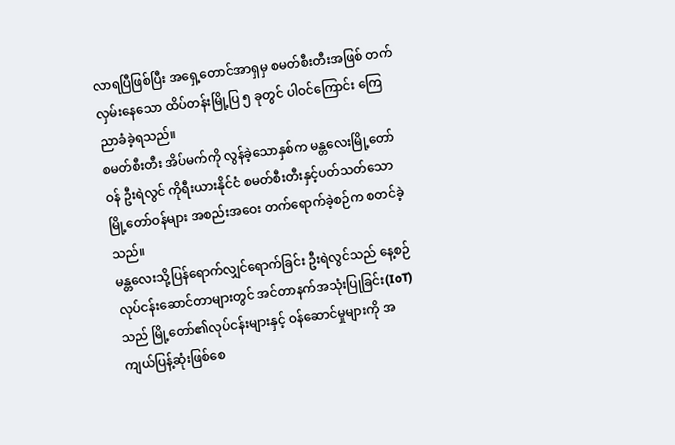လာရပြီဖြစ်ပြီး အရှေ့တောင်အာရှမှ စမတ်စီးတီးအဖြစ် တက်လှမ်းနေသော ထိပ်တန်းမြို့ပြ ၅ ခုတွင် ပါဝင်ကြောင်း ကြေညာခံခဲ့ရသည်။
စမတ်စီးတီး အိပ်မက်ကို လွန်ခဲ့သောနှစ်က မန္တလေးမြို့တော်ဝန် ဦးရဲလွင် ကိုရီးယားနိုင်ငံ စမတ်စီးတီးနှင့်ပတ်သတ်သော မြို့တော်ဝန်များ အစည်းအဝေး တက်ရောက်ခဲ့စဉ်က စတင်ခဲ့သည်။
မန္တလေးသို့ပြန်ရောက်လျှင်ရောက်ခြင်း ဦးရဲလွင်သည် နေ့စဉ်လုပ်ငန်းဆောင်တာများတွင် အင်တာနက်အသုံးပြုခြင်း(IoT) သည် မြို့တော်၏လုပ်ငန်းများနှင့် ဝန်ဆောင်မှုများကို အကျယ်ပြန့်ဆုံးဖြစ်စေ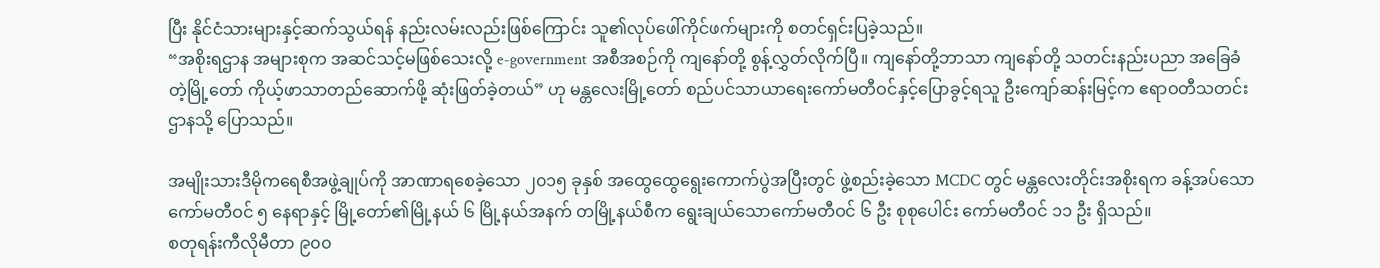ပြီး နိုင်ငံသားများနှင့်ဆက်သွယ်ရန် နည်းလမ်းလည်းဖြစ်ကြောင်း သူ၏လုပ်ဖေါ်ကိုင်ဖက်များကို စတင်ရှင်းပြခဲ့သည်။
“အစိုးရဌာန အများစုက အဆင်သင့်မဖြစ်သေးလို့ e-government အစီအစဉ်ကို ကျနော်တို့ စွန့်လွှတ်လိုက်ပြီ။ ကျနော်တို့ဘာသာ ကျနော်တို့ သတင်းနည်းပညာ အခြေခံတဲ့မြို့တော် ကိုယ့်ဖာသာတည်ဆောက်ဖို့ ဆုံးဖြတ်ခဲ့တယ်” ဟု မန္တလေးမြို့တော် စည်ပင်သာယာရေးကော်မတီဝင်နှင့်ပြောခွင့်ရသူ ဦးကျော်ဆန်းမြင့်က ဧရာဝတီသတင်းဌာနသို့ ပြောသည်။

အမျိုးသားဒီမိုကရေစီအဖွဲ့ချုပ်ကို အာဏာရစေခဲ့သော ၂၀၁၅ ခုနှစ် အထွေထွေရွေးကောက်ပွဲအပြီးတွင် ဖွဲ့စည်းခဲ့သော MCDC တွင် မန္တလေးတိုင်းအစိုးရက ခန့်အပ်သောကော်မတီဝင် ၅ နေရာနှင့် မြို့တော်၏မြို့နယ် ၆ မြို့နယ်အနက် တမြို့နယ်စီက ရွေးချယ်သောကော်မတီဝင် ၆ ဦး စုစုပေါင်း ကော်မတီဝင် ၁၁ ဦး ရှိသည်။
စတုရန်းကီလိုမီတာ ၉၀၀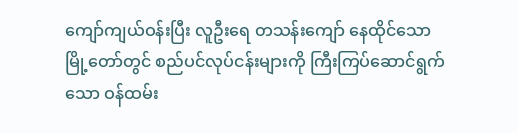ကျော်ကျယ်ဝန်းပြီး လူဦးရေ တသန်းကျော် နေထိုင်သော မြို့တော်တွင် စည်ပင်လုပ်ငန်းများကို ကြီးကြပ်ဆောင်ရွက်သော ဝန်ထမ်း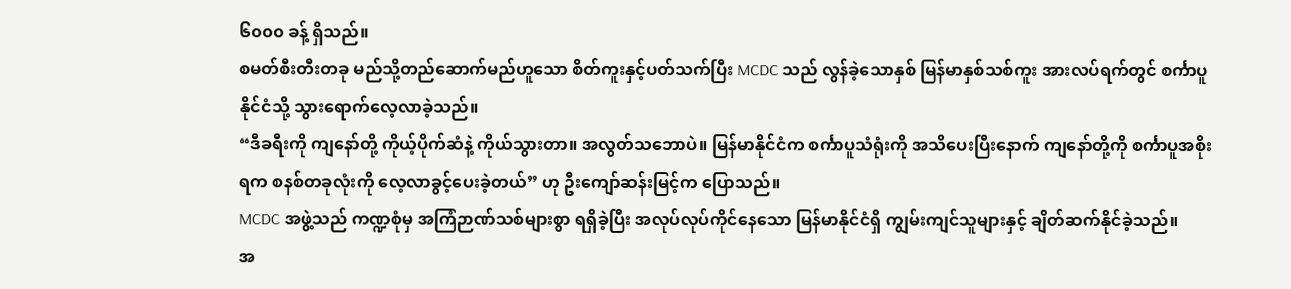၆၀၀၀ ခန့် ရှိသည်။
စမတ်စီးတီးတခု မည်သို့တည်ဆောက်မည်ဟူသော စိတ်ကူးနှင့်ပတ်သက်ပြီး MCDC သည် လွန်ခဲ့သောနှစ် မြန်မာနှစ်သစ်ကူး အားလပ်ရက်တွင် စင်္ကာပူနိုင်ငံသို့ သွားရောက်လေ့လာခဲ့သည်။
“ဒီခရီးကို ကျနော်တို့ ကိုယ့်ပိုက်ဆံနဲ့ ကိုယ်သွားတာ။ အလွတ်သဘောပဲ။ မြန်မာနိုင်ငံက စင်္ကာပူသံရုံးကို အသိပေးပြီးနောက် ကျနော်တို့ကို စင်္ကာပူအစိုးရက စနစ်တခုလုံးကို လေ့လာခွင့်ပေးခဲ့တယ်” ဟု ဦးကျော်ဆန်းမြင့်က ပြောသည်။
MCDC အဖွဲ့သည် ကဏ္ဍစုံမှ အကြံဉာဏ်သစ်များစွာ ရရှိခဲ့ပြီး အလုပ်လုပ်ကိုင်နေသော မြန်မာနိုင်ငံရှိ ကျွမ်းကျင်သူများနှင့် ချိတ်ဆက်နိုင်ခဲ့သည်။
အ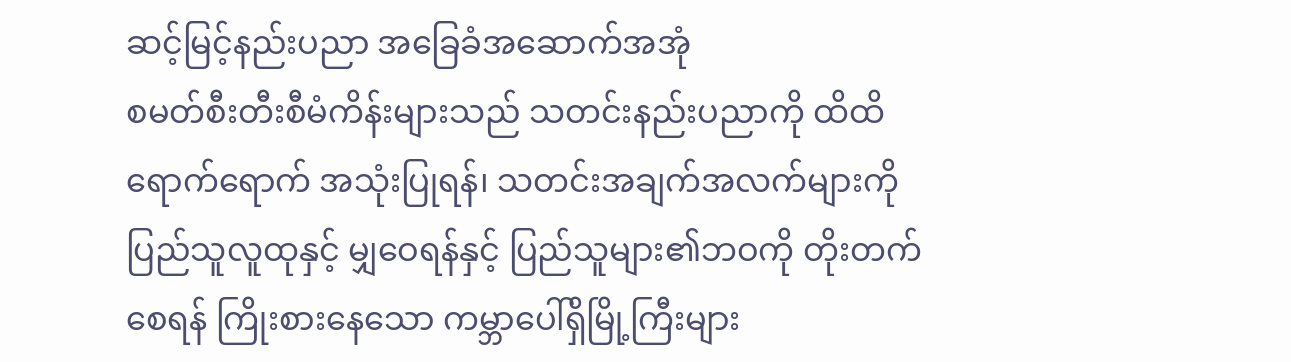ဆင့်မြင့်နည်းပညာ အခြေခံအဆောက်အအုံ
စမတ်စီးတီးစီမံကိန်းများသည် သတင်းနည်းပညာကို ထိထိရောက်ရောက် အသုံးပြုရန်၊ သတင်းအချက်အလက်များကို ပြည်သူလူထုနှင့် မျှဝေရန်နှင့် ပြည်သူများ၏ဘဝကို တိုးတက်စေရန် ကြိုးစားနေသော ကမ္ဘာပေါ်ရှိမြို့ကြီးများ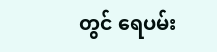တွင် ရေပမ်း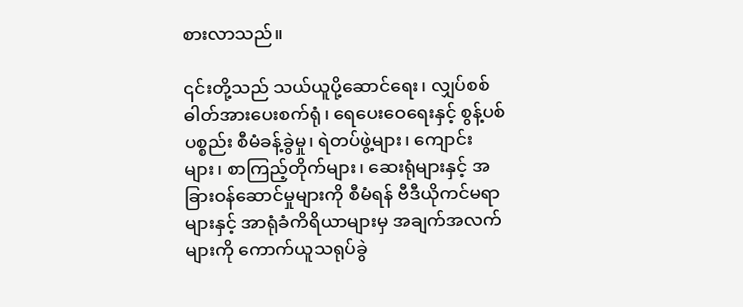စားလာသည်။

၎င်းတို့သည် သယ်ယူပို့ဆောင်ရေး၊ လျှပ်စစ်ဓါတ်အားပေးစက်ရုံ၊ ရေပေးဝေရေးနှင့် စွန့်ပစ်ပစ္စည်း စီမံခန့်ခွဲမှု၊ ရဲတပ်ဖွဲ့များ၊ ကျောင်းများ၊ စာကြည့်တိုက်များ၊ ဆေးရုံများနှင့် အခြားဝန်ဆောင်မှုများကို စီမံရန် ဗီဒီယိုကင်မရာများနှင့် အာရုံခံကိရိယာများမှ အချက်အလက်များကို ကောက်ယူသရုပ်ခွဲ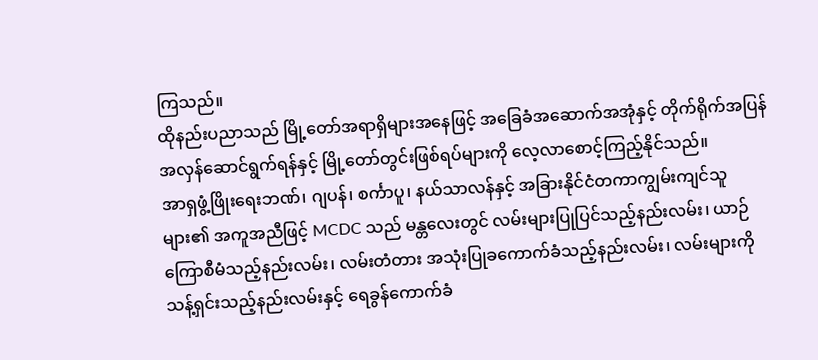ကြသည်။
ထိုနည်းပညာသည် မြို့တော်အရာရှိများအနေဖြင့် အခြေခံအဆောက်အအုံနှင့် တိုက်ရိုက်အပြန်အလှန်ဆောင်ရွက်ရန်နှင့် မြို့တော်တွင်းဖြစ်ရပ်များကို လေ့လာစောင့်ကြည့်နိုင်သည်။
အာရှဖွံ့ဖြိုးရေးဘဏ်၊ ဂျပန်၊ စင်္ကာပူ၊ နယ်သာလန်နှင့် အခြားနိုင်ငံတကာကျွမ်းကျင်သူများ၏ အကူအညီဖြင့် MCDC သည် မန္တလေးတွင် လမ်းများပြုပြင်သည့်နည်းလမ်း၊ ယာဉ်ကြောစီမံသည့်နည်းလမ်း၊ လမ်းတံတား အသုံးပြုခကောက်ခံသည့်နည်းလမ်း၊ လမ်းများကို သန့်ရှင်းသည့်နည်းလမ်းနှင့် ရေခွန်ကောက်ခံ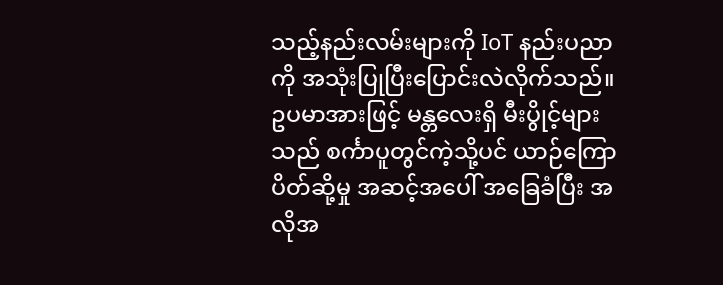သည့်နည်းလမ်းများကို IoT နည်းပညာကို အသုံးပြုပြီးပြောင်းလဲလိုက်သည်။
ဥပမာအားဖြင့် မန္တလေးရှိ မီးပွိုင့်များသည် စင်္ကာပူတွင်ကဲ့သို့ပင် ယာဉ်ကြောပိတ်ဆို့မှု အဆင့်အပေါ် အခြေခံပြီး အလိုအ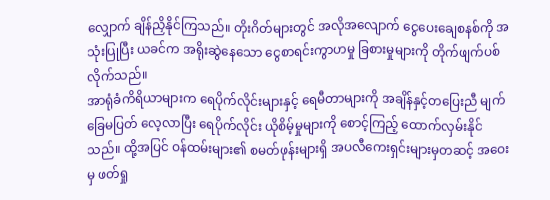လျှောက် ချိန်ညှိနိုင်ကြသည်။ တိုးဂိတ်များတွင် အလိုအလျောက် ငွေပေးချေစနစ်ကို အသုံးပြုပြီး ယခင်က အရိုးဆွဲနေသော ငွေစာရင်းကွာဟမှု ခြစားမှုများကို တိုက်ဖျက်ပစ်လိုက်သည်။
အာရုံခံကိရိယာများက ရေပိုက်လိုင်းများနှင့် ရေမီတာများကို အချိန်နှင့်တပြေးညီ မျက်ခြေမပြတ် လေ့လာပြီး ရေပိုက်လိုင်း ယိုစိမ့်မှုများကို စောင့်ကြည့် ထောက်လှမ်းနိုင်သည်။ ထို့အပြင် ဝန်ထမ်းများ၏ စမတ်ဖုန်းများရှိ အပလီကေးရှင်းများမှတဆင့် အဝေးမှ ဖတ်ရှု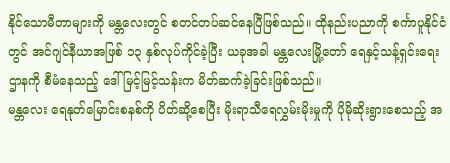နိုင်သောမီတာများကို မန္တလေးတွင် စတင်တပ်ဆင်နေပြီဖြစ်သည်။ ထိုနည်းပညာကို စင်္ကာပူနိုင်ငံတွင် အင်ဂျင်နီယာအဖြစ် ၁၃ နှစ်လုပ်ကိုင်ခဲ့ပြီး ယခုအခါ မန္တလေးမြို့တော် ရေနှင့်သန့်ရှင်းရေးဌာနကို စီမံနေသည့် ဒေါ်မြင့်မြင့်သန်းက မိတ်ဆက်ခဲ့ခြင်းဖြစ်သည်။
မန္တလေး ရေနုတ်မြောင်းစနစ်ကို ပိတ်ဆို့စေပြီး မိုးရာသီရေလွှမ်းမိုးမှုကို ပိုမိုဆိုးရွားစေသည့် အ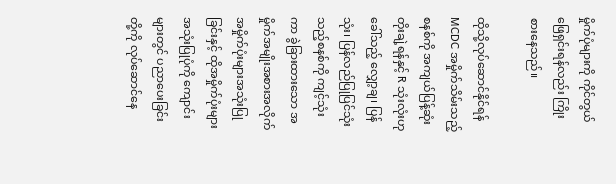မှိုက်ပုံများကို ကိုင်တွယ်ဖြေရှင်းရန်လည်း ကြိုးစားနေသည်။

ထိုသို့လုပ်ဆောင်နိုင်ရန် MCDC အမှိုက်သိမ်းသည့်စနစ်ကို အကျယ်ပြန့်ဆုံး တိုးချဲ့ရန်နှင့် R သုံးလုံးဟုခေါ်သည့် လျှော့ချ၊ ပြန်သုံး၊ ပြန်လည်ပြုပြင်သုံးသည့်စနစ်ကို ကျင့်သုံးကာ ခွဲခြားထားသော အမှိုက်အမျိုးအစားအလိုက် အမှိုက်ပုံးများအသုံးပြုခြင်းနှင့် ထိုအမှိုက်ပုံးများ အသုံးပြုပုံကို ကျောင်းများတွင် ပညာပေးခြင်းတို့ကို လုပ်ဆောင်နေ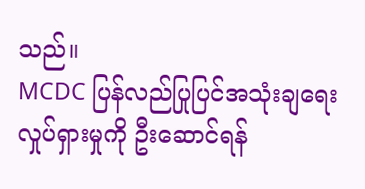သည်။
MCDC ပြန်လည်ပြုပြင်အသုံးချရေးလှုပ်ရှားမှုကို ဦးဆောင်ရန်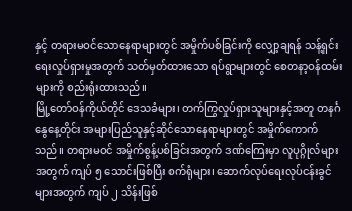နှင့် တရားမဝင်သောနေရာများတွင် အမှိုက်ပစ်ခြင်းကို လျှော့ချရန် သန့်ရှင်းရေးလှုပ်ရှားမှုအတွက် သတ်မှတ်ထားသော ရပ်ရွာများတွင် စေတနာ့ဝန်ထမ်းများကို စည်းရုံးထားသည်။
မြို့တော်ဝန်ကိုယ်တိုင် ဒေသခံများ၊ တက်ကြွလှုပ်ရှားသူများနှင့်အတူ တနင်္ဂနွေနေ့တိုင်း အများပြည်သူနှင့်ဆိုင်သောနေရာများတွင် အမှိုက်ကောက်သည်။ တရားမဝင် အမှိုက်စွန့်ပစ်ခြင်းအတွက် ဒဏ်ကြေးမှာ လူပုဂ္ဂိုလ်များအတွက် ကျပ် ၅ သောင်းဖြစ်ပြီး စက်ရုံများ၊ ဆောက်လုပ်ရေးလုပ်ငန်းခွင်များအတွက် ကျပ် ၂ သိန်းဖြစ်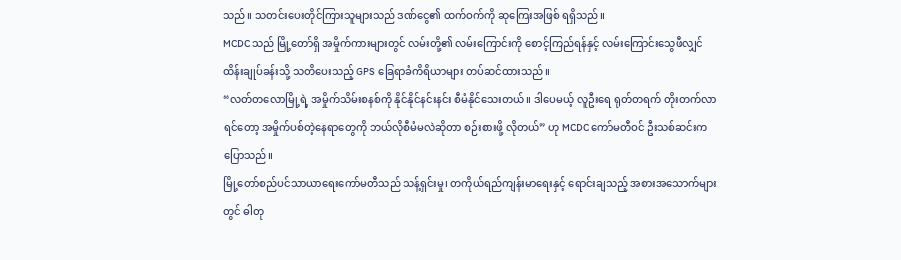သည်။ သတင်းပေးတိုင်ကြားသူများသည် ဒဏ်ငွေ၏ ထက်ဝက်ကို ဆုကြေးအဖြစ် ရရှိသည်။
MCDC သည် မြို့တော်ရှိ အမှိုက်ကားများတွင် လမ်းတို့၏ လမ်းကြောင်းကို စောင့်ကြည်ရန်နှင့် လမ်းကြောင်းသွေဖီလျှင် ထိန်းချုပ်ခန်းသို့ သတိပေးသည့် GPS ခြေရာခံကိရိယာများ တပ်ဆင်ထားသည်။
“လတ်တလောမြို့ရဲ့ အမှိုက်သိမ်းစနစ်ကို နိုင်နိုင်နင်းနင်း စီမံနိုင်သေးတယ်။ ဒါပေမယ့် လူဦးရေ ရုတ်တရက် တိုးတက်လာရင်တော့ အမှိုက်ပစ်တဲ့နေရာတွေကို ဘယ်လိုစီမံမလဲဆိုတာ စဉ်းစားဖို့ လိုတယ်” ဟု MCDC ကော်မတီဝင် ဦးသစ်ဆင်းက ပြောသည်။
မြို့တော်စည်ပင်သာယာရေးကော်မတီသည် သန့်ရှင်းမှု၊ တကိုယ်ရည်ကျန်းမာရေးနှင့် ရောင်းချသည့် အစားအသောက်များတွင် ဓါတု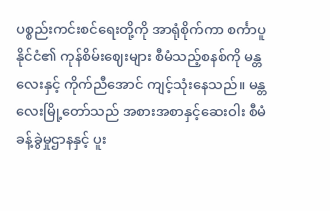ပစ္စည်းကင်းစင်ရေးတို့ကို အာရုံစိုက်ကာ စင်္ကာပူနိုင်ငံ၏ ကုန်စိမ်းဈေးများ စီမံသည့်စနစ်ကို မန္တလေးနှင့် ကိုက်ညီအောင် ကျင့်သုံးနေသည်။ မန္တလေးမြို့တော်သည် အစားအစာနှင့်ဆေးဝါး စီမံခန့်ခွဲမှုဌာနနှင့် ပူး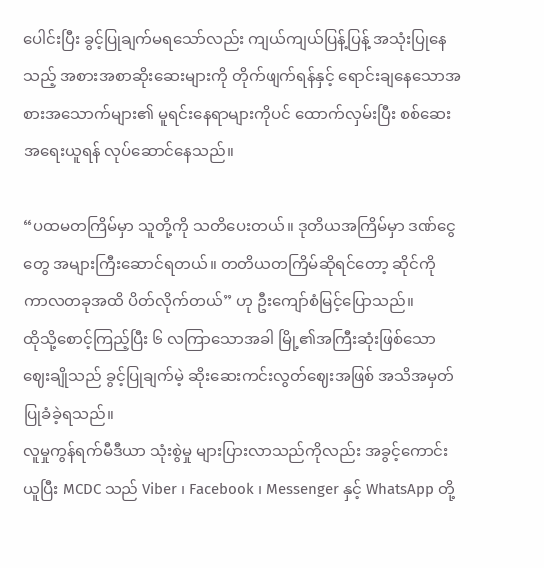ပေါင်းပြီး ခွင့်ပြုချက်မရသော်လည်း ကျယ်ကျယ်ပြန့်ပြန့် အသုံးပြုနေသည့် အစားအစာဆိုးဆေးများကို တိုက်ဖျက်ရန်နှင့် ရောင်းချနေသောအစားအသောက်များ၏ မူရင်းနေရာများကိုပင် ထောက်လှမ်းပြီး စစ်ဆေးအရေးယူရန် လုပ်ဆောင်နေသည်။

“ပထမတကြိမ်မှာ သူတို့ကို သတိပေးတယ်။ ဒုတိယအကြိမ်မှာ ဒဏ်ငွေတွေ အများကြီးဆောင်ရတယ်။ တတိယတကြိမ်ဆိုရင်တော့ ဆိုင်ကို ကာလတခုအထိ ပိတ်လိုက်တယ်” ဟု ဦးကျော်စံမြင့်ပြောသည်။
ထိုသို့စောင့်ကြည့်ပြီး ၆ လကြာသောအခါ မြို့၏အကြီးဆုံးဖြစ်သော ဈေးချိုသည် ခွင့်ပြုချက်မဲ့ ဆိုးဆေးကင်းလွတ်ဈေးအဖြစ် အသိအမှတ်ပြုခံခဲ့ရသည်။
လူမှုကွန်ရက်မီဒီယာ သုံးစွဲမှု များပြားလာသည်ကိုလည်း အခွင့်ကောင်းယူပြီး MCDC သည် Viber ၊ Facebook ၊ Messenger နှင့် WhatsApp တို့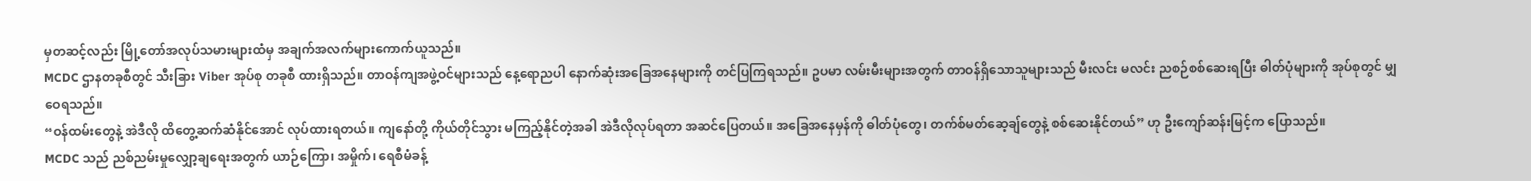မှတဆင့်လည်း မြို့တော်အလုပ်သမားများထံမှ အချက်အလက်များကောက်ယူသည်။
MCDC ဌာနတခုစီတွင် သီးခြား Viber အုပ်စု တခုစီ ထားရှိသည်။ တာဝန်ကျအဖွဲ့ဝင်များသည် နေ့ရောညပါ နောက်ဆုံးအခြေအနေများကို တင်ပြကြရသည်။ ဥပမာ လမ်းမီးများအတွက် တာဝန်ရှိသောသူများသည် မီးလင်း မလင်း ညစဉ်စစ်ဆေးရပြီး ဓါတ်ပုံများကို အုပ်စုတွင် မျှဝေရသည်။
“ဝန်ထမ်းတွေနဲ့ အဲဒီလို ထိတွေ့ဆက်ဆံနိုင်အောင် လုပ်ထားရတယ်။ ကျနော်တို့ ကိုယ်တိုင်သွား မကြည့်နိုင်တဲ့အခါ အဲဒီလိုလုပ်ရတာ အဆင်ပြေတယ်။ အခြေအနေမှန်ကို ဓါတ်ပုံတွေ၊ တက်စ်မတ်ဆေ့ချ်တွေနဲ့ စစ်ဆေးနိုင်တယ်” ဟု ဦးကျော်ဆန်းမြင့်က ပြောသည်။
MCDC သည် ညစ်ညမ်းမှုလျှော့ချရေးအတွက် ယာဉ်ကြော၊ အမှိုက်၊ ရေစီမံခန့်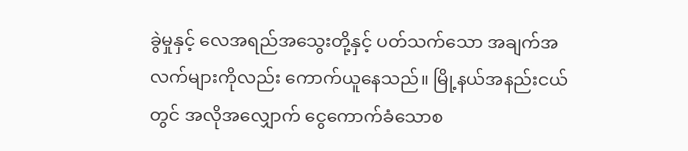ခွဲမှုနှင့် လေအရည်အသွေးတို့နှင့် ပတ်သက်သော အချက်အလက်များကိုလည်း ကောက်ယူနေသည်။ မြို့နယ်အနည်းငယ်တွင် အလိုအလျှောက် ငွေကောက်ခံသောစ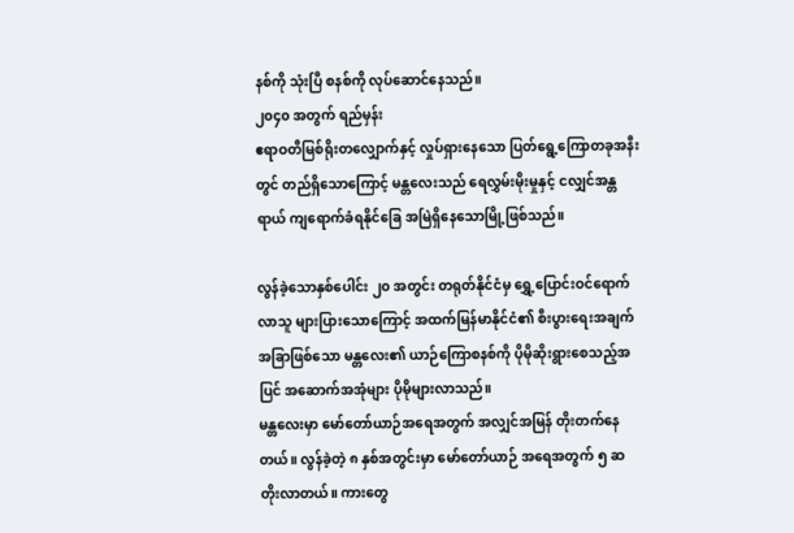နစ်ကို သုံးပြီ စနစ်ကို လုပ်ဆောင်နေသည်။
၂၀၄၀ အတွက် ရည်မှန်း
ဧရာဝတီမြစ်ရိုးတလျှောက်နှင့် လှုပ်ရှားနေသော ပြတ်ရွေ့ကြောတခုအနီးတွင် တည်ရှိသောကြောင့် မန္တလေးသည် ရေလွှမ်းမိုးမှုနှင့် ငလျှင်အန္တရာယ် ကျရောက်ခံရနိုင်ခြေ အမြဲရှိနေသောမြို့ဖြစ်သည်။

လွန်ခဲ့သောနှစ်ပေါင်း ၂၀ အတွင်း တရုတ်နိုင်ငံမှ ရွှေ့ပြောင်းဝင်ရောက်လာသူ များပြားသောကြောင့် အထက်မြန်မာနိုင်ငံ၏ စီးပွားရေးအချက်အခြာဖြစ်သော မန္တလေး၏ ယာဉ်ကြောစနစ်ကို ပိုမိုဆိုးရွားစေသည့်အပြင် အဆောက်အအုံများ ပိုမိုများလာသည်။
မန္တလေးမှာ မော်တော်ယာဉ်အရေအတွက် အလျှင်အမြန် တိုးတက်နေတယ်။ လွန်ခဲ့တဲ့ ၈ နှစ်အတွင်းမှာ မော်တော်ယာဉ် အရေအတွက် ၅ ဆ တိုးလာတယ်။ ကားတွေ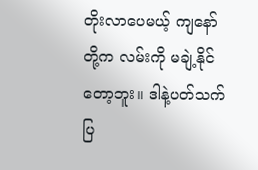တိုးလာပေမယ့် ကျနော်တို့က လမ်းကို မချဲ့နိုင်တော့ဘူး။ ဒါနဲ့ပတ်သက်ပြ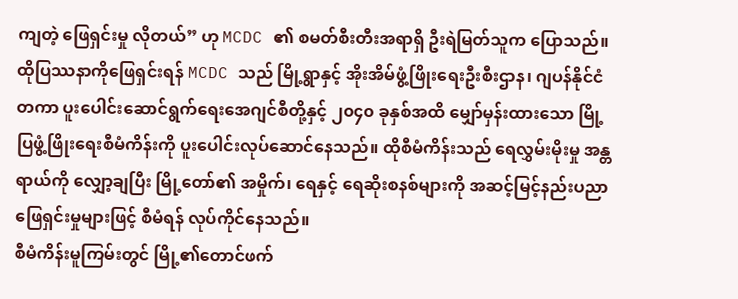ကျတဲ့ ဖြေရှင်းမှု လိုတယ်” ဟု MCDC ၏ စမတ်စီးတီးအရာရှိ ဦးရဲမြတ်သူက ပြောသည်။
ထိုပြဿနာကိုဖြေရှင်းရန် MCDC သည် မြို့ရွာနှင့် အိုးအိမ်ဖွံ့ဖြိုးရေးဦးစီးဌာန၊ ဂျပန်နိုင်ငံတကာ ပူးပေါင်းဆောင်ရွက်ရေးအေဂျင်စီတို့နှင့် ၂၀၄၀ ခုနှစ်အထိ မျှော်မှန်းထားသော မြို့ပြဖွံ့ဖြိုးရေးစီမံကိန်းကို ပူးပေါင်းလုပ်ဆောင်နေသည်။ ထိုစီမံကိန်းသည် ရေလွှမ်းမိုးမှု အန္တရာယ်ကို လျှော့ချပြီး မြို့တော်၏ အမှိုက်၊ ရေနှင့် ရေဆိုးစနစ်များကို အဆင့်မြင့်နည်းပညာဖြေရှင်းမှုများဖြင့် စီမံရန် လုပ်ကိုင်နေသည်။
စီမံကိန်းမူကြမ်းတွင် မြို့၏တောင်ဖက်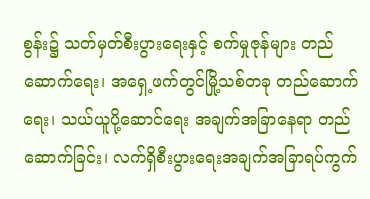စွန်း၌ သတ်မှတ်စီးပွားရေးနှင့် စက်မှုဇုန်များ တည်ဆောက်ရေး၊ အရှေ့ဖက်တွင်မြို့သစ်တခု တည်ဆောက်ရေး၊ သယ်ယူပို့ဆောင်ရေး အချက်အခြာနေရာ တည်ဆောက်ခြင်း၊ လက်ရှိစီးပွားရေးအချက်အခြာရပ်ကွက်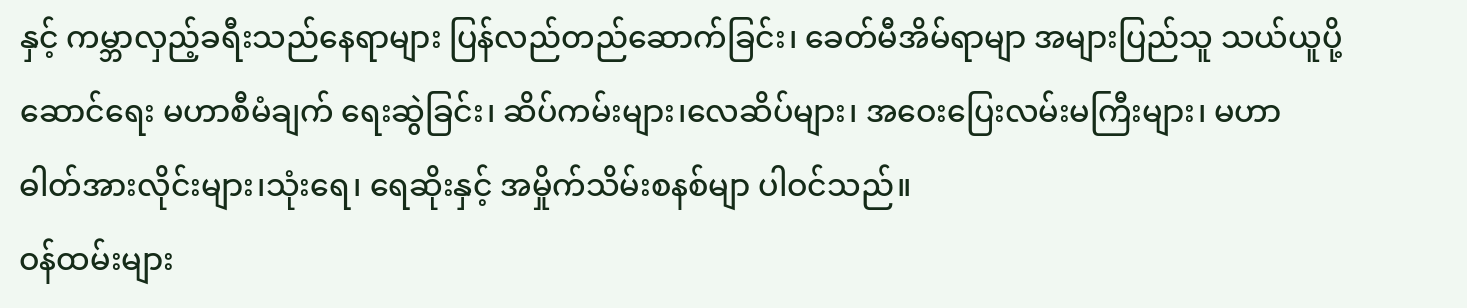နှင့် ကမ္ဘာလှည့်ခရီးသည်နေရာများ ပြန်လည်တည်ဆောက်ခြင်း၊ ခေတ်မီအိမ်ရာမျာ အများပြည်သူ သယ်ယူပို့ဆောင်ရေး မဟာစီမံချက် ရေးဆွဲခြင်း၊ ဆိပ်ကမ်းများ၊လေဆိပ်များ၊ အဝေးပြေးလမ်းမကြီးများ၊ မဟာဓါတ်အားလိုင်းများ၊သုံးရေ၊ ရေဆိုးနှင့် အမှိုက်သိမ်းစနစ်မျာ ပါဝင်သည်။
ဝန်ထမ်းများ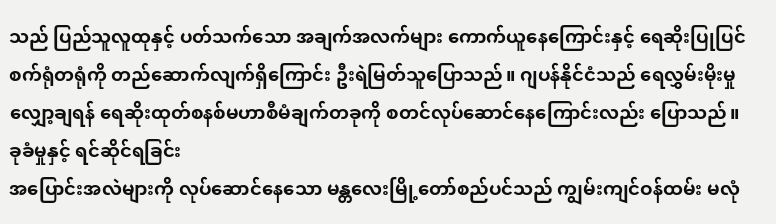သည် ပြည်သူလူထုနှင့် ပတ်သက်သော အချက်အလက်များ ကောက်ယူနေကြောင်းနှင့် ရေဆိုးပြုပြင်စက်ရုံတရုံကို တည်ဆောက်လျက်ရှိကြောင်း ဦးရဲမြတ်သူပြောသည်။ ဂျပန်နိုင်ငံသည် ရေလွှမ်းမိုးမှုလျှော့ချရန် ရေဆိုးထုတ်စနစ်မဟာစီမံချက်တခုကို စတင်လုပ်ဆောင်နေကြောင်းလည်း ပြောသည်။
ခုခံမှုနှင့် ရင်ဆိုင်ရခြင်း
အပြောင်းအလဲများကို လုပ်ဆောင်နေသော မန္တလေးမြို့တော်စည်ပင်သည် ကျွမ်းကျင်ဝန်ထမ်း မလုံ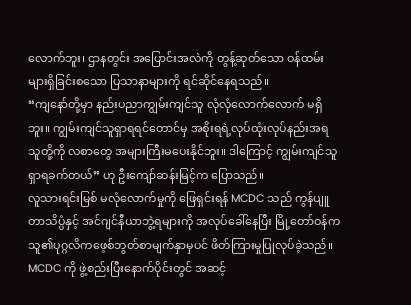လောက်ဘူး၊ ဌာနတွင်း အပြောင်းအလဲကို တွန့်ဆုတ်သော ဝန်ထမ်းများရှိခြင်းစသော ပြသာနာများကို ရင်ဆိုင်နေရသည်။
“ကျနော်တို့မှာ နည်းပညာကျွမ်းကျင်သူ လုံလုံလောက်လောက် မရှိဘူး။ ကျွမ်းကျင်သူရှာရရင်တောင်မှ အစိုးရရဲ့လုပ်ထုံးလုပ်နည်းအရ သူတို့ကို လစာတွေ အများကြီးမပေးနိုင်ဘူး။ ဒါကြောင့် ကျွမ်းကျင်သူ ရှာရခက်တယ်” ဟု ဦးကျော်ဆန်းမြင့်က ပြောသည်။
လူသားရင်းမြစ် မလုံလောက်မှုကို ဖြေရှင်းရန် MCDC သည် ကွန်ပျူတာသိပ္ပံနှင့် အင်ဂျင်နီယာဘွဲ့ရများကို အလုပ်ခေါ်နေပြီး မြို့တော်ဝန်က သူ၏ပုဂ္ဂလိကဖေ့စ်ဘွတ်စာမျက်နှာမှပင် ဖိတ်ကြားမှုပြုလုပ်ခဲ့သည်။
MCDC ကို ဖွဲ့စည်းပြီးနောက်ပိုင်းတွင် အဆင့်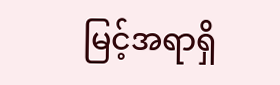မြင့်အရာရှိ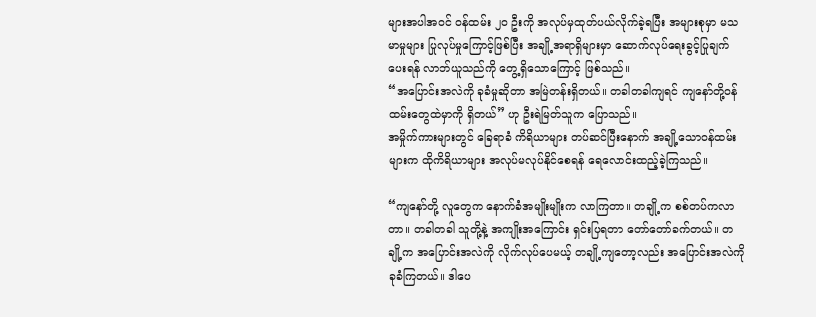များအပါအဝင် ဝန်ထမ်း ၂၀ ဦးကို အလုပ်မှထုတ်ပယ်လိုက်ခဲ့ရပြီး အများစုမှာ မသမာမှုများ ပြုလုပ်မှုကြောင့်ဖြစ်ပြီး အချို့အရာရှိများမှာ ဆောက်လုပ်ရေးခွင့်ပြုချက်ပေးရန် လာဘ်ယူသည်ကို တွေ့ရှိသောကြောင့် ဖြစ်သည်။
“အပြောင်းအလဲကို ခုခံမှုဆိုတာ အမြဲတန်းရှိတယ်။ တခါတခါကျရင် ကျနော်တို့ဝန်ထမ်းတွေထဲမှာကို ရှိတယ်” ဟု ဦးရဲမြတ်သူက ပြောသည်။
အမှိုက်ကားများတွင် ခြေရာခံ ကိရိယာများ တပ်ဆင်ပြီးနောက် အချို့သောဝန်ထမ်းများက ထိုကိရိယာများ အလုပ်မလုပ်နိုင်စေရန် ရေလောင်းထည့်ခဲ့ကြသည်။

“ကျနော်တို့ လူတွေက နောက်ခံအမျိုးမျိုးက လာကြတာ။ တချို့က စစ်တပ်ကလာတာ။ တခါတခါ သူတို့နဲ့ အကျိုးအကြောင်း ရှင်းပြရတာ တော်တော်ခက်တယ်။ တချို့က အပြောင်းအလဲကို လိုက်လုပ်ပေမယ့် တချို့ကျတော့လည်း အပြောင်းအလဲကို ခုခံကြတယ်။ ဒါပေ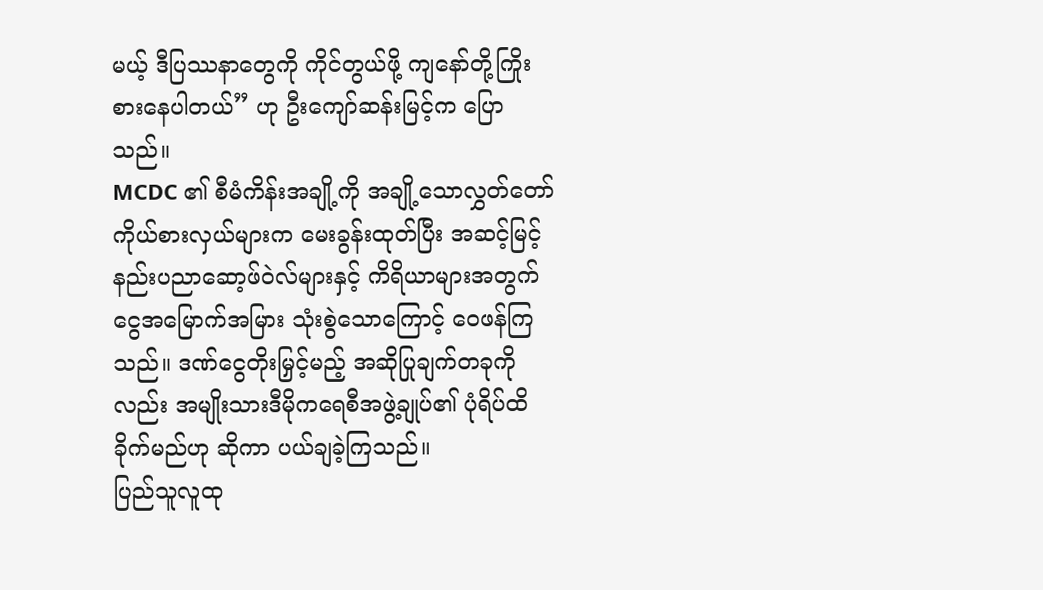မယ့် ဒီပြဿနာတွေကို ကိုင်တွယ်ဖို့ ကျနော်တို့ကြိုးစားနေပါတယ်” ဟု ဦးကျော်ဆန်းမြင့်က ပြောသည်။
MCDC ၏ စီမံကိန်းအချို့ကို အချို့သောလွှတ်တော်ကိုယ်စားလှယ်များက မေးခွန်းထုတ်ပြီး အဆင့်မြင့်နည်းပညာဆော့ဖ်ဝဲလ်များနှင့် ကိရိယာများအတွက် ငွေအမြောက်အမြား သုံးစွဲသောကြောင့် ဝေဖန်ကြသည်။ ဒဏ်ငွေတိုးမြှင့်မည့် အဆိုပြုချက်တခုကိုလည်း အမျိုးသားဒီမိုကရေစီအဖွဲ့ချုပ်၏ ပုံရိပ်ထိခိုက်မည်ဟု ဆိုကာ ပယ်ချခဲ့ကြသည်။
ပြည်သူလူထု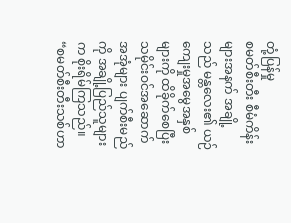တုံ့ပြန်မှု
စမတ်စီးတီး စီမံကိန်းများအနက် အချို့သည် မန္တလေး၏ ယဉ်ကျေးမှုအမွေအနှစ်များကို ထိခိုက်စေပြီး သမိုင်းဝင်အဆောက်အအုံများ ပျက်စီးမည်ကို အချို့ပြည်သူများက စိုးရိမ်ကြသည်။
“စမတ်စီးတီးသစ်ဟာ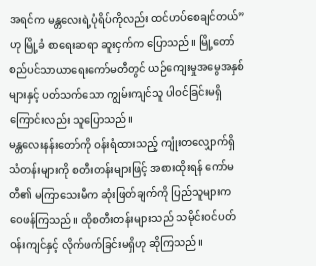အရင်က မန္တလေးရဲ့ပုံရိပ်ကိုလည်း ထင်ဟပ်စေချင်တယ်” ဟု မြို့ခံ စာရေးဆရာ ဆူးငှက်က ပြောသည်။ မြို့တော်စည်ပင်သာယာရေးကော်မတီတွင် ယဉ်ကျေးမှုအမွေအနှစ်များနှင့် ပတ်သက်သော ကျွမ်းကျင်သူ ပါဝင်ခြင်းမရှိကြောင်းလည်း သူပြောသည်။
မန္တလေးနန်းတော်ကို ဝန်းရံထားသည့် ကျုံးတလျှောက်ရှိ သံတန်းများကို စတီးတန်းများဖြင့် အစားထိုးရန် ကော်မတီ၏ မကြာသေးမီက ဆုံးဖြတ်ချက်ကို ပြည်သူများက ဝေဖန်ကြသည်။ ထိုစတီးတန်းများသည် သမိုင်းဝင်ပတ်ဝန်းကျင်နှင့် လိုက်ဖက်ခြင်းမရှိဟု ဆိုကြသည်။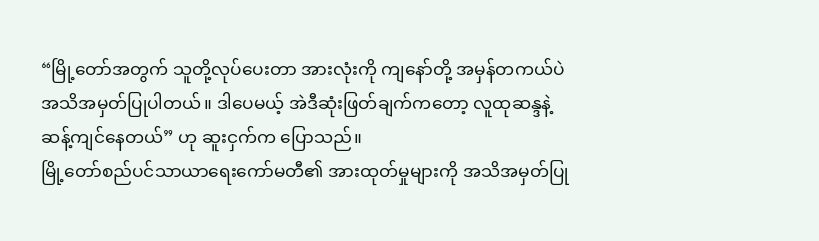“မြို့တော်အတွက် သူတို့လုပ်ပေးတာ အားလုံးကို ကျနော်တို့ အမှန်တကယ်ပဲ အသိအမှတ်ပြုပါတယ်။ ဒါပေမယ့် အဲဒီဆုံးဖြတ်ချက်ကတော့ လူထုဆန္ဒနဲ့ဆန့်ကျင်နေတယ်” ဟု ဆူးငှက်က ပြောသည်။
မြို့တော်စည်ပင်သာယာရေးကော်မတီ၏ အားထုတ်မှုများကို အသိအမှတ်ပြု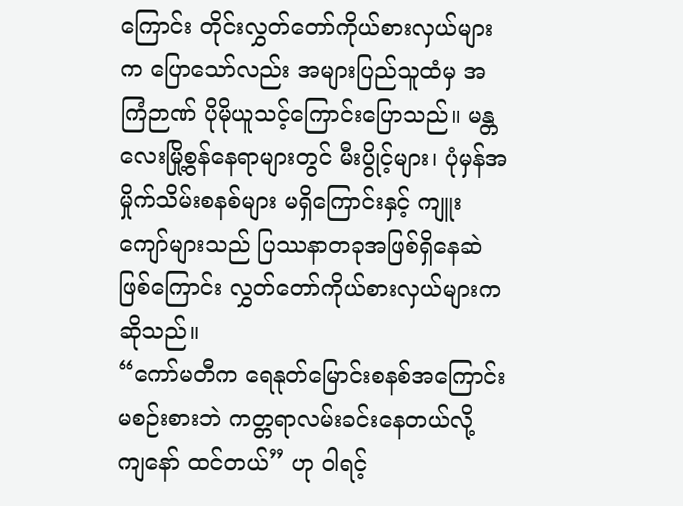ကြောင်း တိုင်းလွှတ်တော်ကိုယ်စားလှယ်များက ပြောသော်လည်း အများပြည်သူထံမှ အကြံဉာဏ် ပိုမိုယူသင့်ကြောင်းပြောသည်။ မန္တလေးမြို့စွန်နေရာများတွင် မီးပွိုင့်များ၊ ပုံမှန်အမှိုက်သိမ်းစနစ်များ မရှိကြောင်းနှင့် ကျူးကျော်များသည် ပြဿနာတခုအဖြစ်ရှိနေဆဲဖြစ်ကြောင်း လွှတ်တော်ကိုယ်စားလှယ်များက ဆိုသည်။
“ကော်မတီက ရေနုတ်မြောင်းစနစ်အကြောင်း မစဉ်းစားဘဲ ကတ္တရာလမ်းခင်းနေတယ်လို့ ကျနော် ထင်တယ်” ဟု ဝါရင့်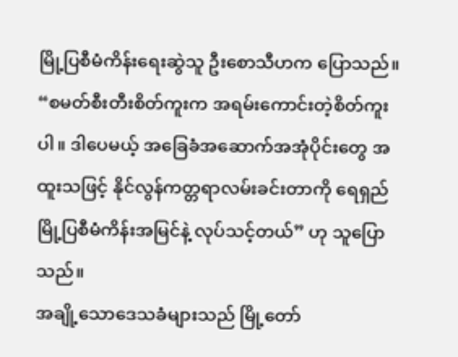မြို့ပြစီမံကိန်းရေးဆွဲသူ ဦးစောသီဟက ပြောသည်။
“စမတ်စီးတီးစိတ်ကူးက အရမ်းကောင်းတဲ့စိတ်ကူးပါ။ ဒါပေမယ့် အခြေခံအဆောက်အအုံပိုင်းတွေ အထူးသဖြင့် နိုင်လွန်ကတ္တရာလမ်းခင်းတာကို ရေရှည်မြို့ပြစီမံကိန်းအမြင်နဲ့ လုပ်သင့်တယ်” ဟု သူပြောသည်။
အချို့သောဒေသခံများသည် မြို့တော်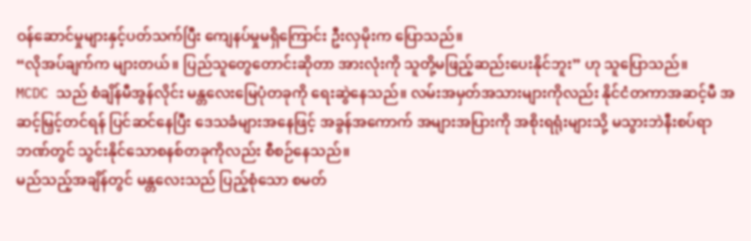ဝန်ဆောင်မှုများနှင့်ပတ်သက်ပြီး ကျေနပ်မှုမရှိကြောင်း ဦးလှမိုးက ပြောသည်။
“လိုအပ်ချက်က များတယ်။ ပြည်သူတွေတောင်းဆိုတာ အားလုံးကို သူတို့မဖြည့်ဆည်းပေးနိုင်ဘူး” ဟု သူပြောသည်။
MCDC သည် စံချိန်မီအွန်လိုင်း မန္တလေးမြေပုံတခုကို ရေးဆွဲနေသည်။ လမ်းအမှတ်အသားများကိုလည်း နိုင်ငံတကာအဆင့်မီ အဆင့်မြှင့်တင်ရန် ပြင်ဆင်နေပြီး ဒေသခံများအနေဖြင့် အခွန်အကောက် အများအပြားကို အစိုးရရုံးများသို့ မသွားဘဲနီးစပ်ရာဘဏ်တွင် သွင်းနိုင်သောစနစ်တခုကိုလည်း စီစဉ်နေသည်။
မည်သည့်အချိန်တွင် မန္တလေးသည် ပြည့်စုံသော စမတ်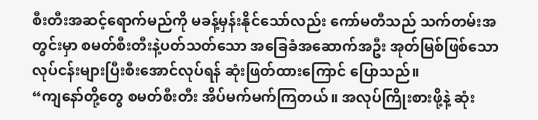စီးတီးအဆင့်ရောက်မည်ကို မခန့်မှန်းနိုင်သော်လည်း ကော်မတီသည် သက်တမ်းအတွင်းမှာ စမတ်စီးတီးနဲ့ပတ်သတ်သော အခြေခံအဆောက်အဦး အုတ်မြစ်ဖြစ်သောလုပ်ငန်းများပြီးစီးအောင်လုပ်ရန် ဆုံးဖြတ်ထားကြောင် ပြောသည်။
“ကျနော်တို့တွေ စမတ်စီးတီး အိပ်မက်မက်ကြတယ်။ အလုပ်ကြိုးစားဖို့နဲ့ ဆုံး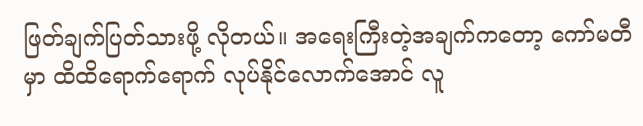ဖြတ်ချက်ပြတ်သားဖို့ လိုတယ်။ အရေးကြီးတဲ့အချက်ကတော့ ကော်မတီမှာ ထိထိရောက်ရောက် လုပ်နိုင်လောက်အောင် လူ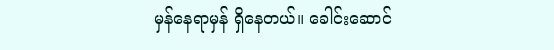မှန်နေရာမှန် ရှိနေတယ်။ ခေါင်းဆောင်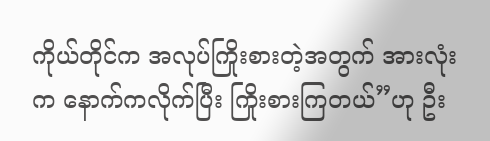ကိုယ်တိုင်က အလုပ်ကြိုးစားတဲ့အတွက် အားလုံးက နောက်ကလိုက်ပြီး ကြိုးစားကြတယ်”ဟု ဦး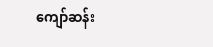ကျော်ဆန်း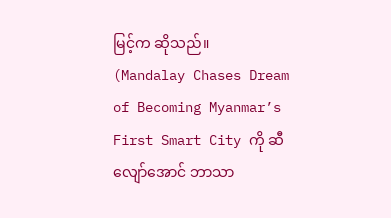မြင့်က ဆိုသည်။
(Mandalay Chases Dream of Becoming Myanmar’s First Smart City ကို ဆီလျော်အောင် ဘာသာ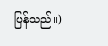ပြန်သည်။)